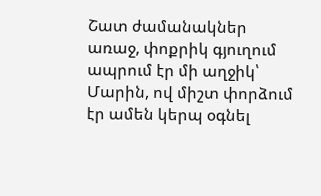Շատ ժամանակներ առաջ, փոքրիկ գյուղում ապրում էր մի աղջիկ՝ Մարին, ով միշտ փորձում էր ամեն կերպ օգնել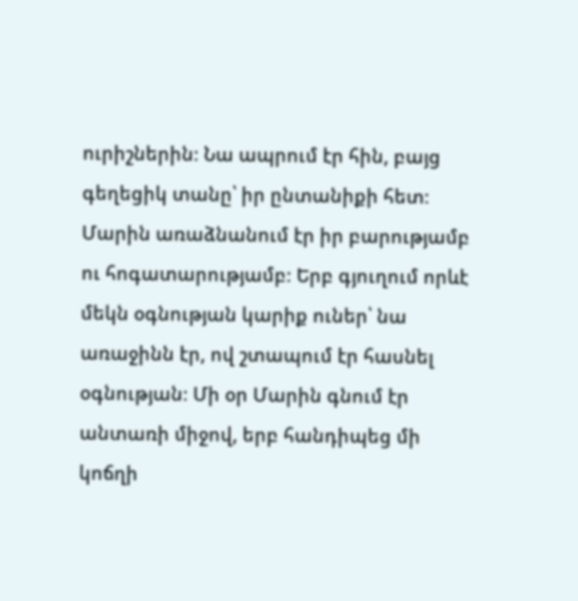ուրիշներին։ Նա ապրում էր հին, բայց գեղեցիկ տանը՝ իր ընտանիքի հետ։ Մարին առաձնանում էր իր բարությամբ ու հոգատարությամբ։ Երբ գյուղում որևէ մեկն օգնության կարիք ուներ՝ նա առաջինն էր, ով շտապում էր հասնել օգնության։ Մի օր Մարին գնում էր անտառի միջով, երբ հանդիպեց մի կոճղի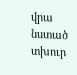վրա նստած տխուր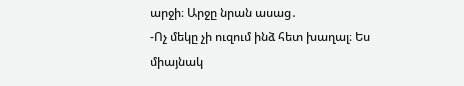արջի։ Արջը նրան ասաց․
-Ոչ մեկը չի ուզում ինձ հետ խաղալ։ Ես միայնակ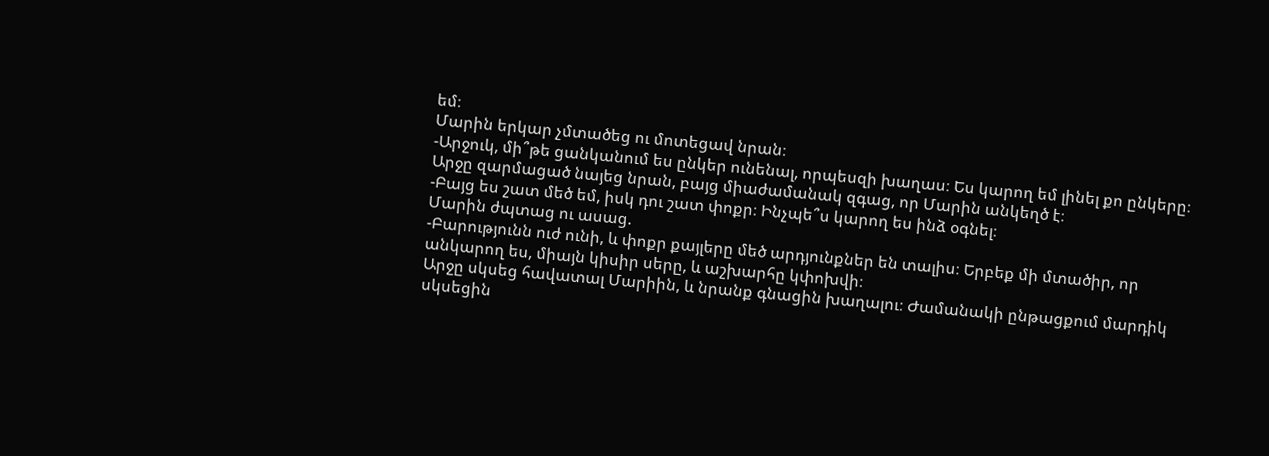եմ։
Մարին երկար չմտածեց ու մոտեցավ նրան։
-Արջուկ, մի՞թե ցանկանում ես ընկեր ունենալ, որպեսզի խաղաս։ Ես կարող եմ լինել քո ընկերը։
Արջը զարմացած նայեց նրան, բայց միաժամանակ զգաց, որ Մարին անկեղծ է։
-Բայց ես շատ մեծ եմ, իսկ դու շատ փոքր։ Ինչպե՞ս կարող ես ինձ օգնել։
Մարին ժպտաց ու ասաց.
-Բարությունն ուժ ունի, և փոքր քայլերը մեծ արդյունքներ են տալիս։ Երբեք մի մտածիր, որ անկարող ես, միայն կիսիր սերը, և աշխարհը կփոխվի։
Արջը սկսեց հավատալ Մարիին, և նրանք գնացին խաղալու։ Ժամանակի ընթացքում մարդիկ սկսեցին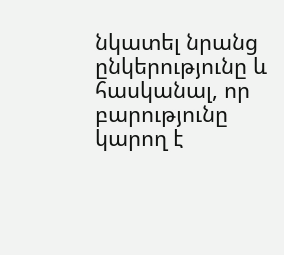նկատել նրանց ընկերությունը և հասկանալ, որ բարությունը կարող է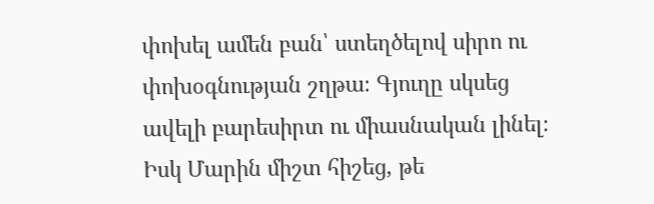փոխել ամեն բան՝ ստեղծելով սիրո ու փոխօգնության շղթա։ Գյուղը սկսեց ավելի բարեսիրտ ու միասնական լինել։ Իսկ Մարին միշտ հիշեց, թե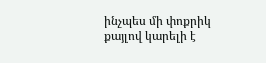ինչպես մի փոքրիկ քայլով կարելի է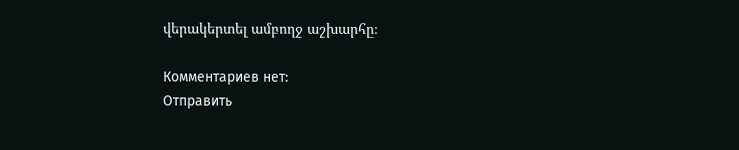վերակերտել ամբողջ աշխարհը։

Комментариев нет:
Отправить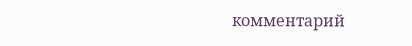комментарий